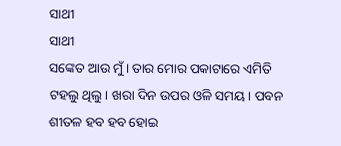ସାଥୀ
ସାଥୀ
ସଙ୍କେତ ଆଉ ମୁଁ। ତାର ମୋର ପକାଟାରେ ଏମିତି ଟହଲୁ ଥିଲୁ। ଖରା ଦିନ ଉପର ଓଳି ସମୟ। ପବନ ଶୀତଳ ହବ ହବ ହୋଇ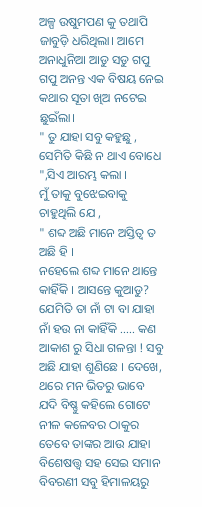ଅଳ୍ପ ଉଷୁମପଣ କୁ ତଥାପି ଜାବୁଡ଼ି ଧରିଥିଲା। ଆମେ ଅନାଧୁନିଆ ଆଡୁ ସଡୁ ଗପୁ ଗପୁ ଅନନ୍ତ ଏକ ବିଷୟ ନେଇ କଥାର ସୂତା ଖିଅ ନଟେଇ ଛୁଇଁଲା।
" ତୁ ଯାହା ସବୁ କହୁଛୁ , ସେମିତି କିଛି ନ ଥାଏ ବୋଧେ ",ସିଏ ଆରମ୍ଭ କଲା ।
ମୁଁ ତାକୁ ବୁଝେଇବାକୁ ଚାହୁଥିଲି ଯେ ,
" ଶବ୍ଦ ଅଛି ମାନେ ଅସ୍ତିତ୍ବ ତ ଅଛି ହି ।
ନହେଲେ ଶବ୍ଦ ମାନେ ଥାନ୍ତେ କାହିଁକି । ଆସନ୍ତେ କୁଆଡୁ?
ଯେମିତି ତା ନାଁ ଟା ବା ଯାହା ନାଁ ହଉ ନା କାହିଁକି ..... କଣ ଆକାଶ ରୁ ସିଧା ଗଳନ୍ତା ! ସବୁ ଅଛି ଯାହା ଶୁଣିଛେ । ଦେଖେ, ଥରେ ମନ ଭିତରୁ ଭାବେ ଯଦି ବିଷ୍ଣୁ କହିଲେ ଗୋଟେ ନୀଳ କଳେବର ଠାକୁର ତେବେ ତାଙ୍କର ଆଉ ଯାହା ବିଶେଷତ୍ତ୍ୱ ସହ ସେଇ ସମାନ ବିବରଣୀ ସବୁ ହିମାଳୟରୁ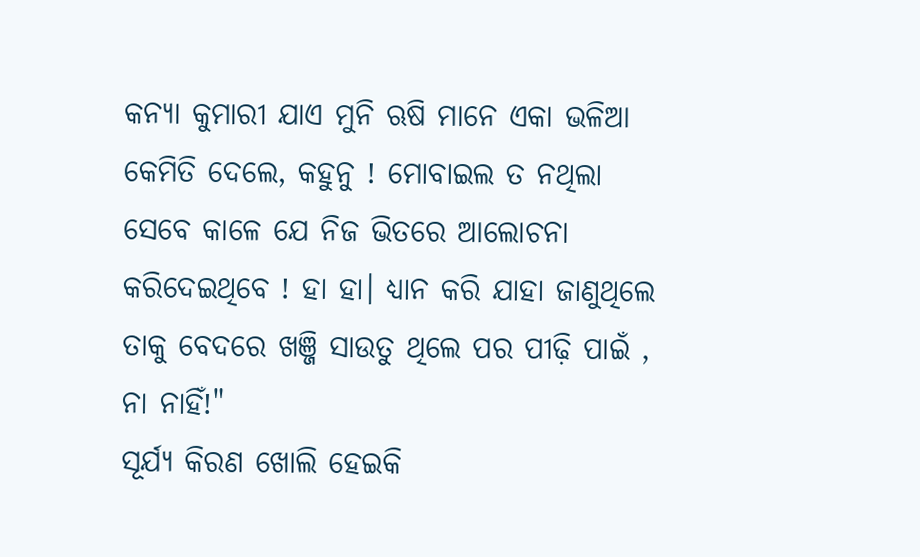କନ୍ୟା କୁମାରୀ ଯାଏ ମୁନି ଋଷି ମାନେ ଏକା ଭଳିଆ କେମିତି ଦେଲେ, କହୁନୁ ! ମୋବାଇଲ ତ ନଥିଲା ସେବେ କାଳେ ଯେ ନିଜ ଭିତରେ ଆଲୋଚନା କରିଦେଇଥିବେ ! ହା ହା। ଧ୍ୟାନ କରି ଯାହା ଜାଣୁଥିଲେ ତାକୁ ବେଦରେ ଖଞ୍ଜି ସାଉତୁ ଥିଲେ ପର ପୀଢ଼ି ପାଇଁ , ନା ନାହିଁ!"
ସୂର୍ଯ୍ୟ କିରଣ ଖୋଲି ହେଇକି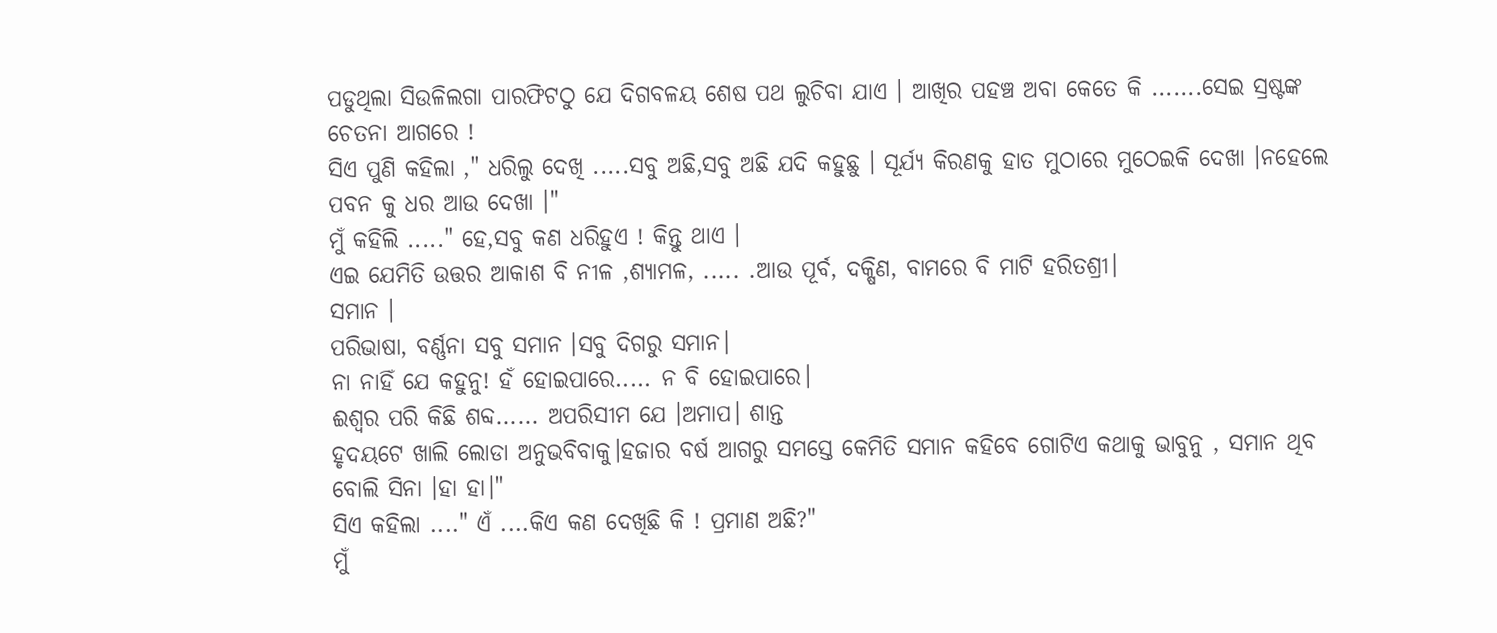ପଡୁଥିଲା ସିଉଳିଲଗା ପାରଫିଟଠୁ ଯେ ଦିଗବଳୟ ଶେଷ ପଥ ଲୁଚିବା ଯାଏ । ଆଖିର ପହଞ୍ଚ ଅବା କେତେ କି .......ସେଇ ସ୍ରଷ୍ଟଙ୍କ ଚେତନା ଆଗରେ !
ସିଏ ପୁଣି କହିଲା ," ଧରିଲୁ ଦେଖି .....ସବୁ ଅଛି,ସବୁ ଅଛି ଯଦି କହୁଛୁ । ସୂର୍ଯ୍ୟ କିରଣକୁ ହାତ ମୁଠାରେ ମୁଠେଇକି ଦେଖା ।ନହେଲେ ପବନ କୁ ଧର ଆଉ ଦେଖା ।"
ମୁଁ କହିଲି ....." ହେ,ସବୁ କଣ ଧରିହୁଏ ! କିନ୍ତୁ ଥାଏ ।
ଏଇ ଯେମିତି ଉତ୍ତର ଆକାଶ ବି ନୀଳ ,ଶ୍ଯାମଳ, ..... .ଆଉ ପୂର୍ବ, ଦକ୍ଷିଣ, ବାମରେ ବି ମାଟି ହରିତଶ୍ରୀ।
ସମାନ ।
ପରିଭାଷା, ବର୍ଣ୍ଣନା ସବୁ ସମାନ ।ସବୁ ଦିଗରୁ ସମାନ।
ନା ନାହିଁ ଯେ କହୁନୁ! ହଁ ହୋଇପାରେ..... ନ ବି ହୋଇପାରେ।
ଈଶ୍ୱର ପରି କିଛି ଶବ୍ଦ...... ଅପରିସୀମ ଯେ ।ଅମାପ। ଶାନ୍ତ
ହୃଦୟଟେ ଖାଲି ଲୋଡା ଅନୁଭବିବାକୁ।ହଜାର ବର୍ଷ ଆଗରୁ ସମସ୍ତେ କେମିତି ସମାନ କହିବେ ଗୋଟିଏ କଥାକୁ ଭାବୁନୁ , ସମାନ ଥିବ ବୋଲି ସିନା ।ହା ହା।"
ସିଏ କହିଲା ...." ଏଁ ....କିଏ କଣ ଦେଖିଛି କି ! ପ୍ରମାଣ ଅଛି?"
ମୁଁ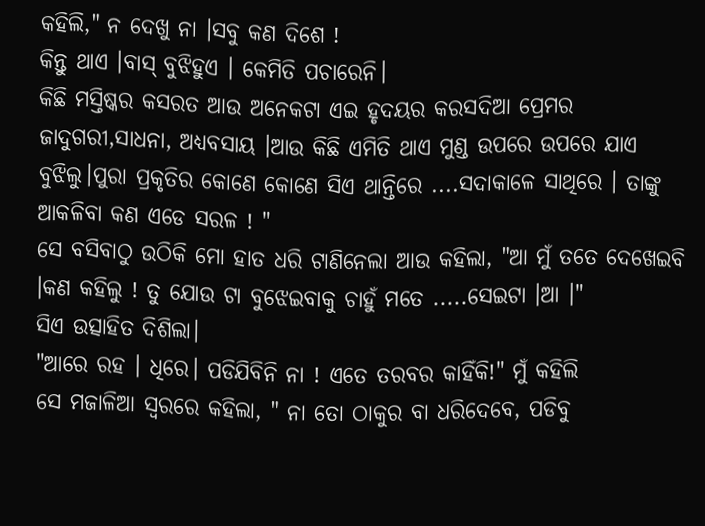କହିଲି," ନ ଦେଖୁ ନା ।ସବୁ କଣ ଦିଶେ !
କିନ୍ତୁ ଥାଏ ।ବାସ୍ ବୁଝିହୁଏ । କେମିତି ପଚାରେନି।
କିଛି ମସ୍ତିଷ୍କର କସରତ ଆଉ ଅନେକଟା ଏଇ ହୃଦୟର କରସଦିଆ ପ୍ରେମର ଜାଦୁଗରୀ,ସାଧନା, ଅଧ୍ୟବସାୟ ।ଆଉ କିଛି ଏମିତି ଥାଏ ମୁଣ୍ଡ ଉପରେ ଉପରେ ଯାଏ ବୁଝିଲୁ।ପୁରା ପ୍ରକୃତିର କୋଣେ କୋଣେ ସିଏ ଥାନ୍ତିରେ ....ସଦାକାଳେ ସାଥିରେ । ତାଙ୍କୁ ଆକଳିବା କଣ ଏଡେ ସରଳ ! "
ସେ ବସିବାଠୁ ଉଠିକି ମୋ ହାତ ଧରି ଟାଣିନେଲା ଆଉ କହିଲା, "ଆ ମୁଁ ତତେ ଦେଖେଇବି ।କଣ କହିଲୁ ! ତୁ ଯୋଉ ଟା ବୁଝେଇବାକୁ ଚାହୁଁ ମତେ .....ସେଇଟା ।ଆ ।"
ସିଏ ଉତ୍ସାହିତ ଦିଶିଲା।
"ଆରେ ରହ । ଧିରେ। ପଡିଯିବିନି ନା ! ଏତେ ତରବର କାହିଁକି!" ମୁଁ କହିଲି
ସେ ମଜାଳିଆ ସ୍ବରରେ କହିଲା, " ନା ତୋ ଠାକୁର ବା ଧରିଦେବେ, ପଡିବୁ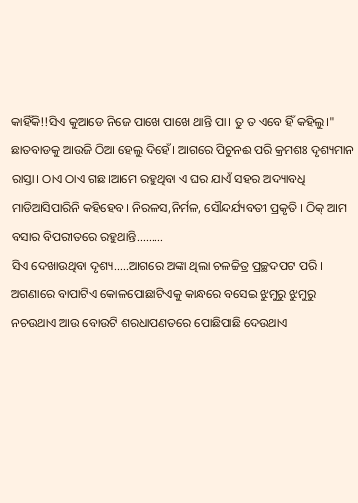କାହିଁକି!!ସିଏ କୁଆଡେ ନିଜେ ପାଖେ ପାଖେ ଥାନ୍ତି ପା। ତୁ ତ ଏବେ ହିଁ କହିଲୁ।"
ଛାତବାଡକୁ ଆଉଜି ଠିଆ ହେଲୁ ଦିହେଁ। ଆଗରେ ପିଚୁନଈ ପରି କ୍ରମଶଃ ଦୃଶ୍ୟମାନ ରାସ୍ତା। ଠାଏ ଠାଏ ଗଛ।ଆମେ ରହୁଥିବା ଏ ଘର ଯାଏଁ ସହର ଅଦ୍ୟାବଧି ମାଡିଆସିପାରିନି କହିହେବ। ନିରଳସ,ନିର୍ମଳ, ସୌନ୍ଦର୍ଯ୍ୟବତୀ ପ୍ରକୃତି । ଠିକ୍ ଆମ ବସାର ବିପରୀତରେ ରହୁଥାନ୍ତି.........
ସିଏ ଦେଖାଉଥିବା ଦୃଶ୍ୟ.....ଆଗରେ ଅଙ୍କା ଥିଲା ଚଳଚ୍ଚିତ୍ର ପ୍ରଚ୍ଛଦପଟ ପରି ।
ଅଗଣାରେ ବାପାଟିଏ କୋଳପୋଛାଟିଏକୁ କାନ୍ଧରେ ବସେଇ ଝୁମୁରୁ ଝୁମୁରୁ ନଚଉଥାଏ ଆଉ ବୋଉଟି ଶରଧାପଣତରେ ପୋଛିପାଛି ଦେଉଥାଏ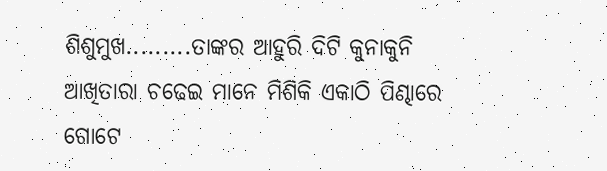ଶିଶୁମୁଖ.........ତାଙ୍କର ଆହୁରି ଦିଟି କୁନାକୁନି ଆଖିତାରା ଚଢେଇ ମାନେ ମିଶିକି ଏକାଠି ପିଣ୍ଢାରେ ଗୋଟେ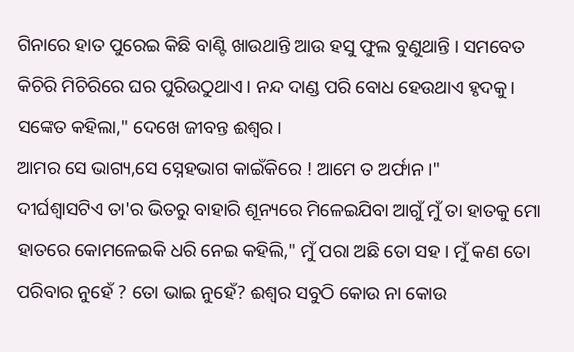ଗିନାରେ ହାତ ପୁରେଇ କିଛି ବାଣ୍ଟି ଖାଉଥାନ୍ତି ଆଉ ହସୁ ଫୁଲ ବୁଣୁଥାନ୍ତି । ସମବେତ କିଚିରି ମିଚିରିରେ ଘର ପୁରିଉଠୁଥାଏ। ନନ୍ଦ ଦାଣ୍ଡ ପରି ବୋଧ ହେଉଥାଏ ହୃଦକୁ।
ସଙ୍କେତ କହିଲା," ଦେଖେ ଜୀବନ୍ତ ଈଶ୍ୱର ।
ଆମର ସେ ଭାଗ୍ୟ,ସେ ସ୍ନେହଭାଗ କାଇଁକିରେ ! ଆମେ ତ ଅର୍ଫାନ ।"
ଦୀର୍ଘଶ୍ୱାସଟିଏ ତା'ର ଭିତରୁ ବାହାରି ଶୂନ୍ୟରେ ମିଳେଇଯିବା ଆଗୁଁ ମୁଁ ତା ହାତକୁ ମୋ ହାତରେ କୋମଳେଇକି ଧରି ନେଇ କହିଲି," ମୁଁ ପରା ଅଛି ତୋ ସହ । ମୁଁ କଣ ତୋ ପରିବାର ନୁହେଁ ? ତୋ ଭାଇ ନୁହେଁ? ଈଶ୍ୱର ସବୁଠି କୋଉ ନା କୋଉ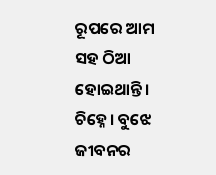ରୂପରେ ଆମ ସହ ଠିଆ ହୋଇଥାନ୍ତି। ଚିହ୍ନେ। ବୁଝେ ଜୀବନର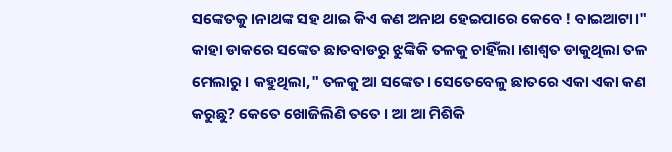ସଙ୍କେତକୁ ।ନାଥଙ୍କ ସହ ଥାଇ କିଏ କଣ ଅନାଥ ହେଇପାରେ କେବେ ! ବାଇଆଟା।"
କାହା ଡାକରେ ସଙ୍କେତ ଛାତବାଡରୁ ଝୁଙ୍କିକି ତଳକୁ ଚାହିଁଲା ।ଶାଶ୍ବତ ଡାକୁଥିଲା ତଳ ମେଲାରୁ । କହୁଥିଲା," ତଳକୁ ଆ ସଙ୍କେତ। ସେତେବେଳୁ ଛାତରେ ଏକା ଏକା କଣ କରୁଛୁ? କେତେ ଖୋଜିଲିଣି ତତେ । ଆ ଆ ମିଶିକି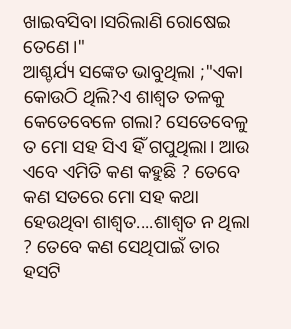ଖାଇବସିବା।ସରିଲାଣି ରୋଷେଇ ତେଣେ।"
ଆଶ୍ଚର୍ଯ୍ୟ ସଙ୍କେତ ଭାବୁଥିଲା ;"ଏକା କୋଉଠି ଥିଲି?ଏ ଶାଶ୍ବତ ତଳକୁ କେତେବେଳେ ଗଲା? ସେତେବେଳୁ ତ ମୋ ସହ ସିଏ ହିଁ ଗପୁଥିଲା। ଆଉ ଏବେ ଏମିତି କଣ କହୁଛି ? ତେବେ କଣ ସତରେ ମୋ ସହ କଥା ହେଉଥିବା ଶାଶ୍ବତ....ଶାଶ୍ବତ ନ ଥିଲା ? ତେବେ କଣ ସେଥିପାଇଁ ତାର ହସଟି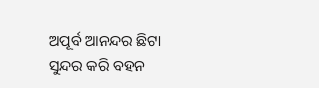ଅପୂର୍ବ ଆନନ୍ଦର ଛିଟା ସୁନ୍ଦର କରି ବହନ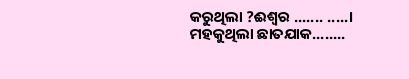କରୁଥିଲା ?ଈଶ୍ୱର ....... .....।
ମହକୁଥିଲା ଛାତଯାକ........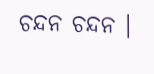ଚନ୍ଦନ ଚନ୍ଦନ ।